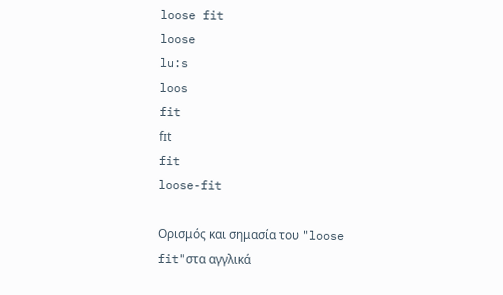loose fit
loose
lu:s
loos
fit
fɪt
fit
loose-fit

Ορισμός και σημασία του "loose fit"στα αγγλικά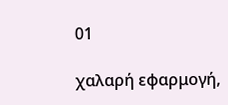01

χαλαρή εφαρμογή,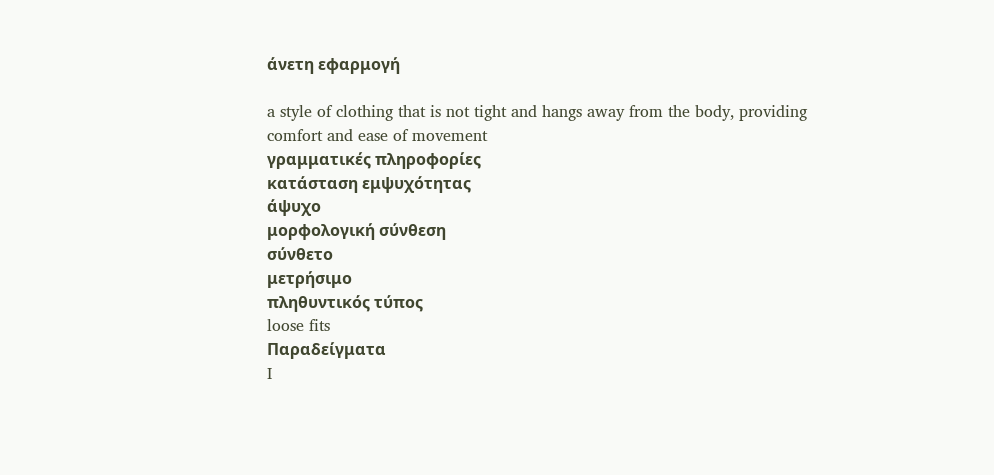άνετη εφαρμογή

a style of clothing that is not tight and hangs away from the body, providing comfort and ease of movement
γραμματικές πληροφορίες
κατάσταση εμψυχότητας
άψυχο
μορφολογική σύνθεση
σύνθετο
μετρήσιμο
πληθυντικός τύπος
loose fits
Παραδείγματα
I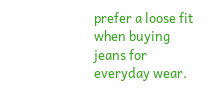prefer a loose fit when buying jeans for everyday wear.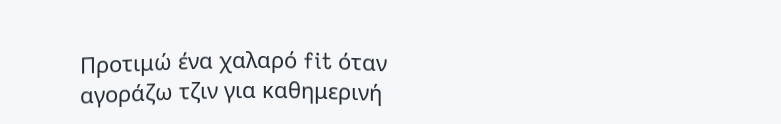Προτιμώ ένα χαλαρό fit όταν αγοράζω τζιν για καθημερινή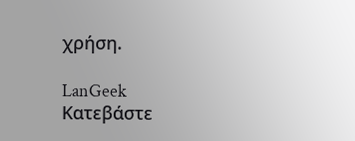χρήση.

LanGeek
Κατεβάστε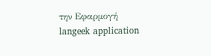την Εφαρμογή
langeek application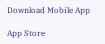Download Mobile App

App Store